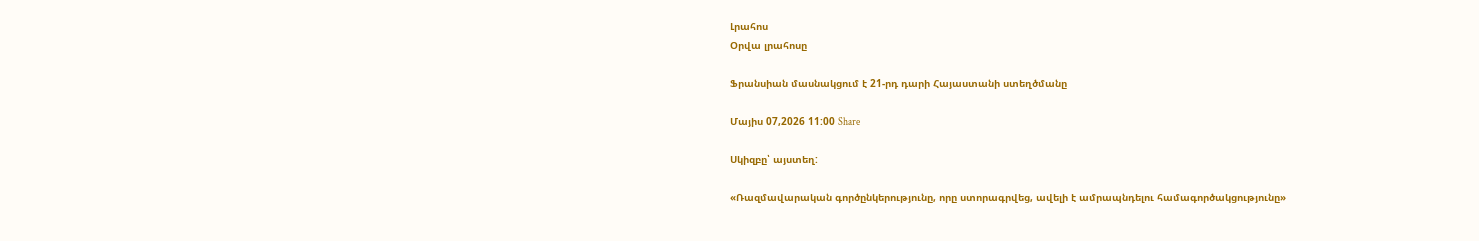Լրահոս
Օրվա լրահոսը

Ֆրանսիան մասնակցում է 21-րդ դարի Հայաստանի ստեղծմանը

Մայիս 07,2026 11:00 Share

Սկիզբը՝ այստեղ:

«Ռազմավարական գործընկերությունը, որը ստորագրվեց, ավելի է ամրապնդելու համագործակցությունը»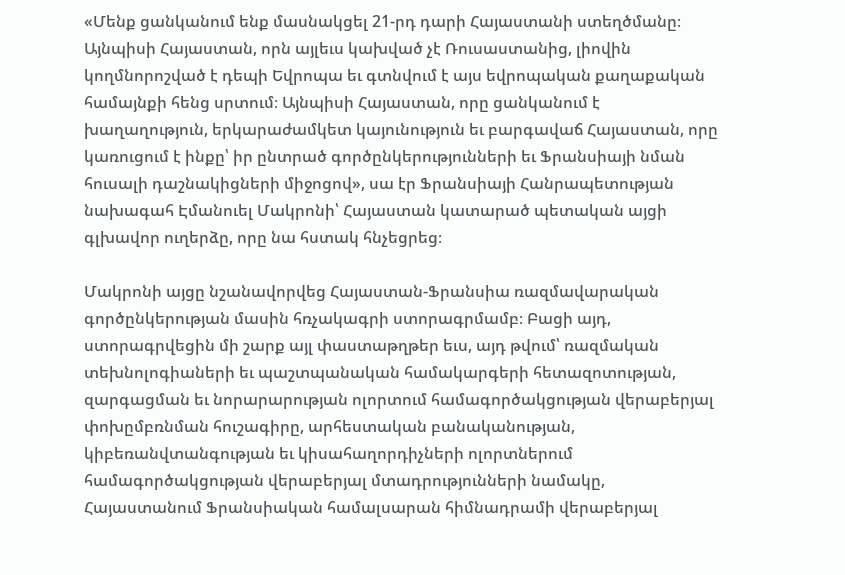«Մենք ցանկանում ենք մասնակցել 21-րդ դարի Հայաստանի ստեղծմանը։ Այնպիսի Հայաստան, որն այլեւս կախված չէ Ռուսաստանից, լիովին կողմնորոշված է դեպի Եվրոպա եւ գտնվում է այս եվրոպական քաղաքական համայնքի հենց սրտում։ Այնպիսի Հայաստան, որը ցանկանում է խաղաղություն, երկարաժամկետ կայունություն եւ բարգավաճ Հայաստան, որը կառուցում է ինքը՝ իր ընտրած գործընկերությունների եւ Ֆրանսիայի նման հուսալի դաշնակիցների միջոցով», սա էր Ֆրանսիայի Հանրապետության նախագահ Էմանուել Մակրոնի՝ Հայաստան կատարած պետական այցի գլխավոր ուղերձը, որը նա հստակ հնչեցրեց։

Մակրոնի այցը նշանավորվեց Հայաստան-Ֆրանսիա ռազմավարական գործընկերության մասին հռչակագրի ստորագրմամբ։ Բացի այդ, ստորագրվեցին մի շարք այլ փաստաթղթեր եւս, այդ թվում՝ ռազմական տեխնոլոգիաների եւ պաշտպանական համակարգերի հետազոտության, զարգացման եւ նորարարության ոլորտում համագործակցության վերաբերյալ փոխըմբռնման հուշագիրը, արհեստական բանականության, կիբեռանվտանգության եւ կիսահաղորդիչների ոլորտներում համագործակցության վերաբերյալ մտադրությունների նամակը, Հայաստանում Ֆրանսիական համալսարան հիմնադրամի վերաբերյալ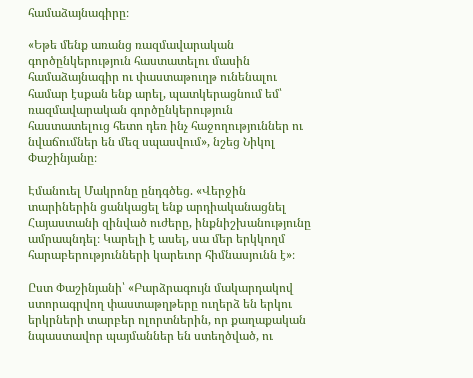համաձայնագիրը։

«Եթե մենք առանց ռազմավարական գործընկերություն հաստատելու մասին համաձայնագիր ու փաստաթուղթ ունենալու համար էսքան ենք արել, պատկերացնում եմ՝ ռազմավարական գործընկերություն հաստատելուց հետո դեռ ինչ հաջողություններ ու նվաճումներ են մեզ սպասվում», նշեց Նիկոլ Փաշինյանը։

Էմանուել Մակրոնը ընդգծեց. «Վերջին տարիներին ցանկացել ենք արդիականացնել Հայաստանի զինված ուժերը, ինքնիշխանությունը ամրապնդել։ Կարելի է ասել, սա մեր երկկողմ հարաբերությունների կարեւոր հիմնասյունն է»։

Ըստ Փաշինյանի՝ «Բարձրագույն մակարդակով ստորագրվող փաստաթղթերը ուղերձ են երկու երկրների տարբեր ոլորտներին, որ քաղաքական նպաստավոր պայմաններ են ստեղծված, ու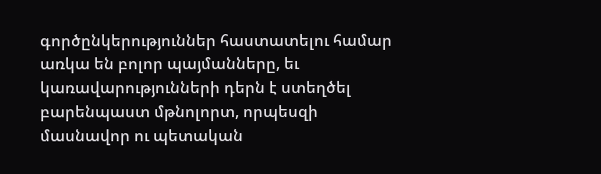գործընկերություններ հաստատելու համար առկա են բոլոր պայմանները, եւ կառավարությունների դերն է ստեղծել բարենպաստ մթնոլորտ, որպեսզի մասնավոր ու պետական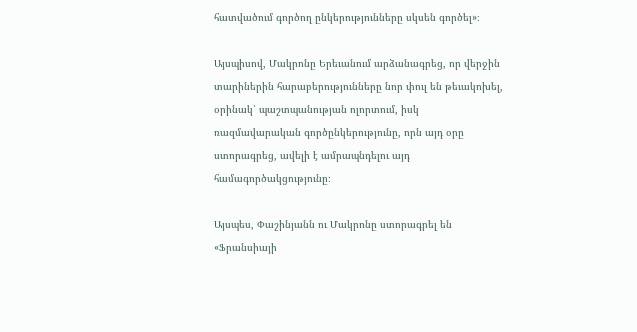հատվածում գործող ընկերությունները սկսեն գործել»։

Այսպիսով, Մակրոնը Երեւանում արձանագրեց, որ վերջին տարիներին հարաբերությունները նոր փուլ են թեւակոխել, օրինակ՝ պաշտպանության ոլորտում, իսկ ռազմավարական գործընկերությունը, որն այդ օրը ստորագրեց, ավելի է ամրապնդելու այդ համագործակցությունը։

Այսպես, Փաշինյանն ու Մակրոնը ստորագրել են «Ֆրանսիայի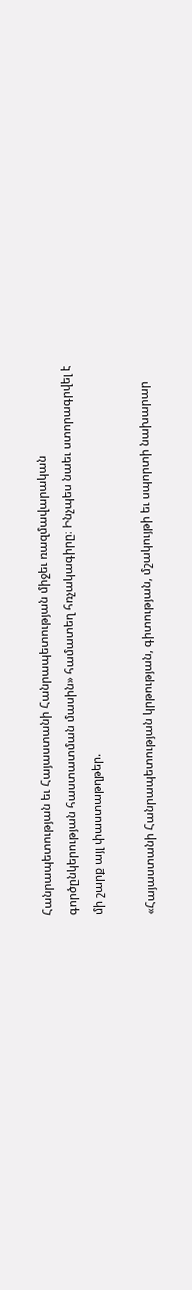Հանրապետության եւ Հայաստանի Հանրապետության միջեւ ռազմավարական գործընկերության հաստատման մասին» համատեղ հռչակագիրը։ Ինչպես նաեւ ստորագրվել է մի շարք այլ փաստաթղթեր.

«Հայաստանի Հանրապետության կրթության, գիտության, մշակույթի եւ սպորտի նախարար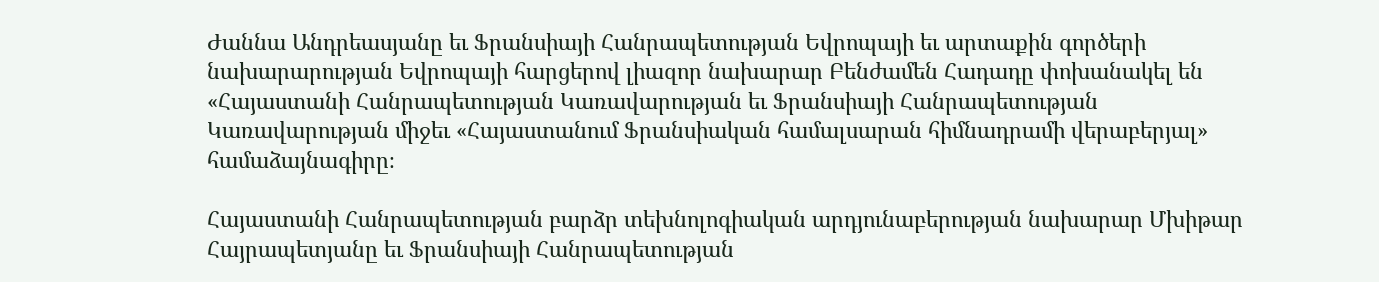Ժաննա Անդրեասյանը եւ Ֆրանսիայի Հանրապետության Եվրոպայի եւ արտաքին գործերի նախարարության Եվրոպայի հարցերով լիազոր նախարար Բենժամեն Հադադը փոխանակել են «Հայաստանի Հանրապետության Կառավարության եւ Ֆրանսիայի Հանրապետության Կառավարության միջեւ «Հայաստանում Ֆրանսիական համալսարան հիմնադրամի վերաբերյալ» համաձայնագիրը։

Հայաստանի Հանրապետության բարձր տեխնոլոգիական արդյունաբերության նախարար Մխիթար Հայրապետյանը եւ Ֆրանսիայի Հանրապետության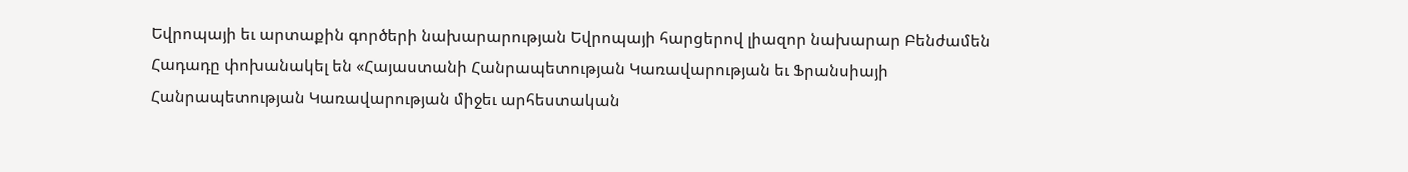Եվրոպայի եւ արտաքին գործերի նախարարության Եվրոպայի հարցերով լիազոր նախարար Բենժամեն Հադադը փոխանակել են «Հայաստանի Հանրապետության Կառավարության եւ Ֆրանսիայի Հանրապետության Կառավարության միջեւ արհեստական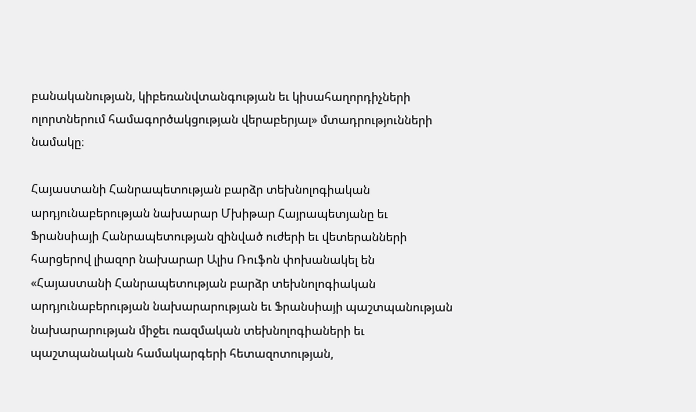բանականության, կիբեռանվտանգության եւ կիսահաղորդիչների ոլորտներում համագործակցության վերաբերյալ» մտադրությունների նամակը։

Հայաստանի Հանրապետության բարձր տեխնոլոգիական արդյունաբերության նախարար Մխիթար Հայրապետյանը եւ Ֆրանսիայի Հանրապետության զինված ուժերի եւ վետերանների հարցերով լիազոր նախարար Ալիս Ռուֆոն փոխանակել են «Հայաստանի Հանրապետության բարձր տեխնոլոգիական արդյունաբերության նախարարության եւ Ֆրանսիայի պաշտպանության նախարարության միջեւ ռազմական տեխնոլոգիաների եւ պաշտպանական համակարգերի հետազոտության,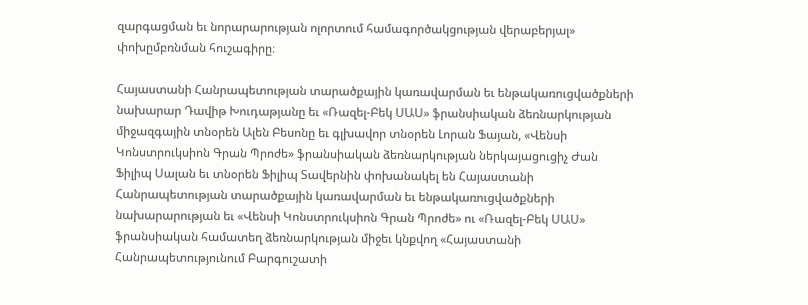զարգացման եւ նորարարության ոլորտում համագործակցության վերաբերյալ» փոխըմբռնման հուշագիրը։

Հայաստանի Հանրապետության տարածքային կառավարման եւ ենթակառուցվածքների նախարար Դավիթ Խուդաթյանը եւ «Ռազել-Բեկ ՍԱՍ» ֆրանսիական ձեռնարկության միջազգային տնօրեն Ալեն Բեսոնը եւ գլխավոր տնօրեն Լորան Ֆայան, «Վենսի Կոնստրուկսիոն Գրան Պրոժե» ֆրանսիական ձեռնարկության ներկայացուցիչ Ժան Ֆիլիպ Սալան եւ տնօրեն Ֆիլիպ Տավերնին փոխանակել են Հայաստանի Հանրապետության տարածքային կառավարման եւ ենթակառուցվածքների նախարարության եւ «Վենսի Կոնստրուկսիոն Գրան Պրոժե» ու «Ռազել-Բեկ ՍԱՍ» ֆրանսիական համատեղ ձեռնարկության միջեւ կնքվող «Հայաստանի Հանրապետությունում Բարգուշատի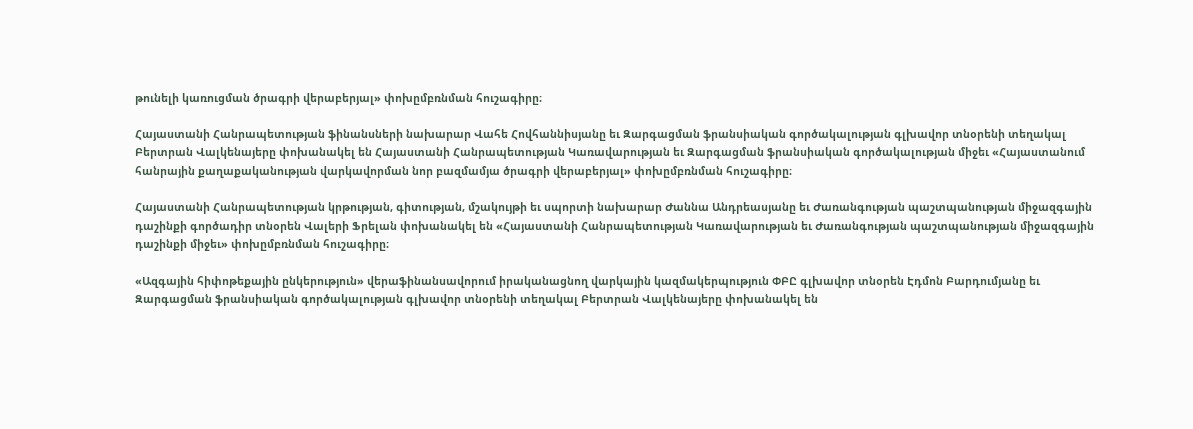թունելի կառուցման ծրագրի վերաբերյալ» փոխըմբռնման հուշագիրը։

Հայաստանի Հանրապետության ֆինանսների նախարար Վահե Հովհաննիսյանը եւ Զարգացման ֆրանսիական գործակալության գլխավոր տնօրենի տեղակալ Բերտրան Վալկենայերը փոխանակել են Հայաստանի Հանրապետության Կառավարության եւ Զարգացման ֆրանսիական գործակալության միջեւ «Հայաստանում հանրային քաղաքականության վարկավորման նոր բազմամյա ծրագրի վերաբերյալ» փոխըմբռնման հուշագիրը։

Հայաստանի Հանրապետության կրթության, գիտության, մշակույթի եւ սպորտի նախարար Ժաննա Անդրեասյանը եւ Ժառանգության պաշտպանության միջազգային դաշինքի գործադիր տնօրեն Վալերի Ֆրելան փոխանակել են «Հայաստանի Հանրապետության Կառավարության եւ Ժառանգության պաշտպանության միջազգային դաշինքի միջեւ» փոխըմբռնման հուշագիրը։

«Ազգային հիփոթեքային ընկերություն» վերաֆինանսավորում իրականացնող վարկային կազմակերպություն ՓԲԸ գլխավոր տնօրեն Էդմոն Բարդումյանը եւ Զարգացման ֆրանսիական գործակալության գլխավոր տնօրենի տեղակալ Բերտրան Վալկենայերը փոխանակել են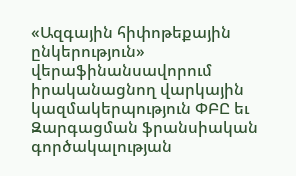«Ազգային հիփոթեքային ընկերություն» վերաֆինանսավորում իրականացնող վարկային կազմակերպություն ՓԲԸ եւ Զարգացման ֆրանսիական գործակալության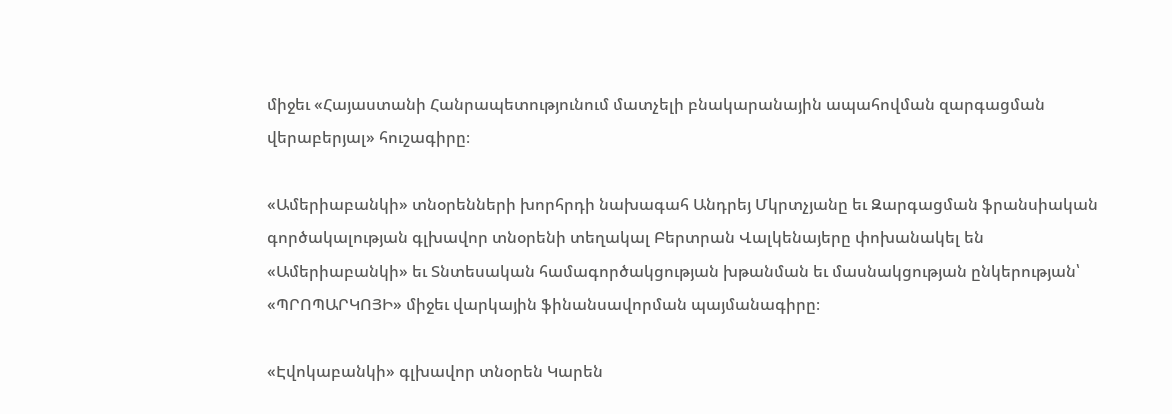միջեւ «Հայաստանի Հանրապետությունում մատչելի բնակարանային ապահովման զարգացման վերաբերյալ» հուշագիրը։

«Ամերիաբանկի» տնօրենների խորհրդի նախագահ Անդրեյ Մկրտչյանը եւ Զարգացման ֆրանսիական գործակալության գլխավոր տնօրենի տեղակալ Բերտրան Վալկենայերը փոխանակել են «Ամերիաբանկի» եւ Տնտեսական համագործակցության խթանման եւ մասնակցության ընկերության՝ «ՊՐՈՊԱՐԿՈՅԻ» միջեւ վարկային ֆինանսավորման պայմանագիրը։

«Էվոկաբանկի» գլխավոր տնօրեն Կարեն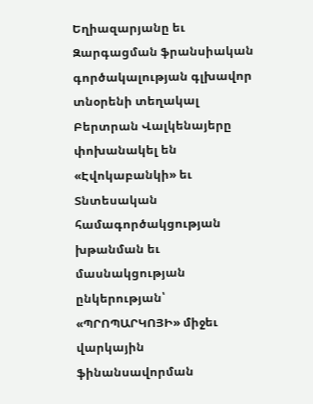Եղիազարյանը եւ Զարգացման ֆրանսիական գործակալության գլխավոր տնօրենի տեղակալ Բերտրան Վալկենայերը փոխանակել են «Էվոկաբանկի» եւ Տնտեսական համագործակցության խթանման եւ մասնակցության ընկերության՝ «ՊՐՈՊԱՐԿՈՅԻ» միջեւ վարկային ֆինանսավորման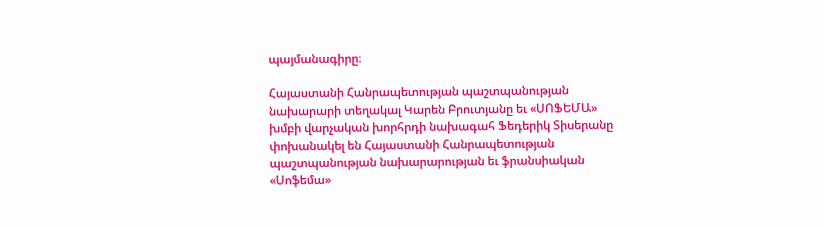պայմանագիրը։

Հայաստանի Հանրապետության պաշտպանության նախարարի տեղակալ Կարեն Բրուտյանը եւ «ՍՈՖԵՄԱ» խմբի վարչական խորհրդի նախագահ Ֆեդերիկ Տիսերանը փոխանակել են Հայաստանի Հանրապետության պաշտպանության նախարարության եւ ֆրանսիական «Սոֆեմա»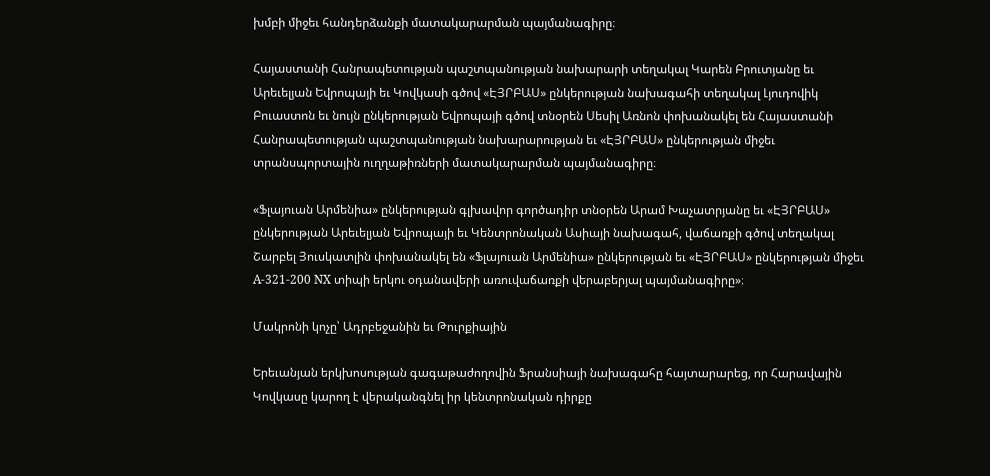խմբի միջեւ հանդերձանքի մատակարարման պայմանագիրը։

Հայաստանի Հանրապետության պաշտպանության նախարարի տեղակալ Կարեն Բրուտյանը եւ Արեւելյան Եվրոպայի եւ Կովկասի գծով «ԷՅՐԲԱՍ» ընկերության նախագահի տեղակալ Լյուդովիկ Բուաստոն եւ նույն ընկերության Եվրոպայի գծով տնօրեն Սեսիլ Առնոն փոխանակել են Հայաստանի Հանրապետության պաշտպանության նախարարության եւ «ԷՅՐԲԱՍ» ընկերության միջեւ տրանսպորտային ուղղաթիռների մատակարարման պայմանագիրը։

«Ֆլայուան Արմենիա» ընկերության գլխավոր գործադիր տնօրեն Արամ Խաչատրյանը եւ «ԷՅՐԲԱՍ» ընկերության Արեւելյան Եվրոպայի եւ Կենտրոնական Ասիայի նախագահ, վաճառքի գծով տեղակալ Շարբել Յուսկատլին փոխանակել են «Ֆլայուան Արմենիա» ընկերության եւ «ԷՅՐԲԱՍ» ընկերության միջեւ A-321-200 NX տիպի երկու օդանավերի առուվաճառքի վերաբերյալ պայմանագիրը»։

Մակրոնի կոչը՝ Ադրբեջանին եւ Թուրքիային

Երեւանյան երկխոսության գագաթաժողովին Ֆրանսիայի նախագահը հայտարարեց, որ Հարավային Կովկասը կարող է վերականգնել իր կենտրոնական դիրքը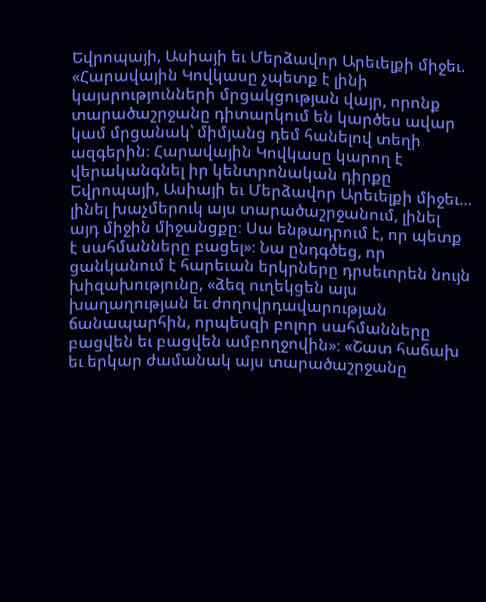Եվրոպայի, Ասիայի եւ Մերձավոր Արեւելքի միջեւ. «Հարավային Կովկասը չպետք է լինի կայսրությունների մրցակցության վայր, որոնք տարածաշրջանը դիտարկում են կարծես ավար կամ մրցանակ՝ միմյանց դեմ հանելով տեղի ազգերին։ Հարավային Կովկասը կարող է վերականգնել իր կենտրոնական դիրքը Եվրոպայի, Ասիայի եւ Մերձավոր Արեւելքի միջեւ… լինել խաչմերուկ այս տարածաշրջանում, լինել այդ միջին միջանցքը։ Սա ենթադրում է, որ պետք է սահմանները բացել»։ Նա ընդգծեց, որ ցանկանում է հարեւան երկրները դրսեւորեն նույն խիզախությունը, «ձեզ ուղեկցեն այս խաղաղության եւ ժողովրդավարության ճանապարհին, որպեսզի բոլոր սահմանները բացվեն եւ բացվեն ամբողջովին»։ «Շատ հաճախ եւ երկար ժամանակ այս տարածաշրջանը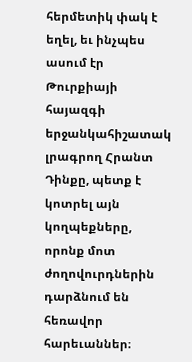հերմետիկ փակ է եղել, եւ ինչպես ասում էր Թուրքիայի հայազգի երջանկահիշատակ լրագրող Հրանտ Դինքը, պետք է կոտրել այն կողպեքները, որոնք մոտ ժողովուրդներին դարձնում են հեռավոր հարեւաններ։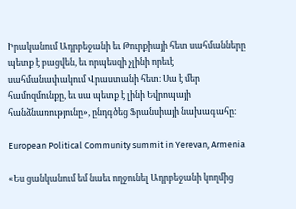Իրականում Ադրբեջանի եւ Թուրքիայի հետ սահմանները պետք է բացվեն, եւ որպեսզի չլինի որեւէ սահմանափակում Վրաստանի հետ։ Սա է մեր համոզմունքը, եւ սա պետք է լինի Եվրոպայի հանձնառությունը», ընդգծեց Ֆրանսիայի նախագահը։

European Political Community summit in Yerevan, Armenia

«Ես ցանկանում եմ նաեւ ողջունել Ադրբեջանի կողմից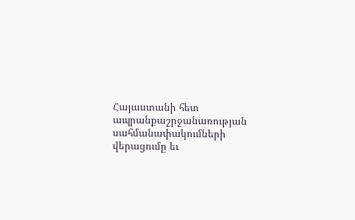Հայաստանի հետ ապրանքաշրջանառության սահմանափակումների վերացումը եւ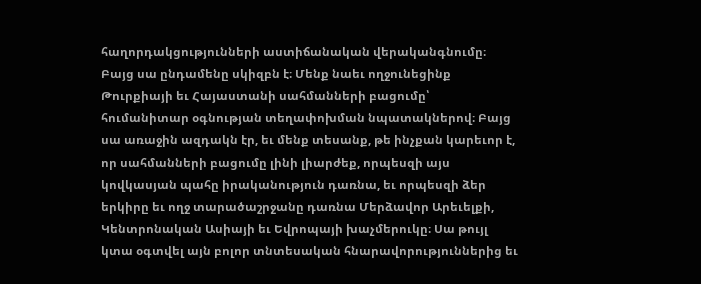հաղորդակցությունների աստիճանական վերականգնումը։ Բայց սա ընդամենը սկիզբն է։ Մենք նաեւ ողջունեցինք Թուրքիայի եւ Հայաստանի սահմանների բացումը՝ հումանիտար օգնության տեղափոխման նպատակներով։ Բայց սա առաջին ազդակն էր, եւ մենք տեսանք, թե ինչքան կարեւոր է, որ սահմանների բացումը լինի լիարժեք, որպեսզի այս կովկասյան պահը իրականություն դառնա, եւ որպեսզի ձեր երկիրը եւ ողջ տարածաշրջանը դառնա Մերձավոր Արեւելքի, Կենտրոնական Ասիայի եւ Եվրոպայի խաչմերուկը։ Սա թույլ կտա օգտվել այն բոլոր տնտեսական հնարավորություններից եւ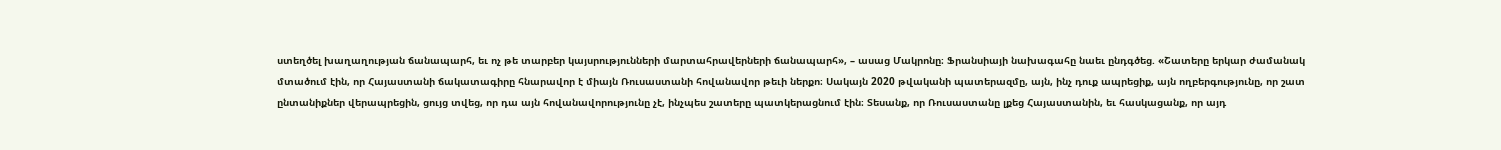ստեղծել խաղաղության ճանապարհ, եւ ոչ թե տարբեր կայսրությունների մարտահրավերների ճանապարհ», – ասաց Մակրոնը։ Ֆրանսիայի նախագահը նաեւ ընդգծեց. «Շատերը երկար ժամանակ մտածում էին, որ Հայաստանի ճակատագիրը հնարավոր է միայն Ռուսաստանի հովանավոր թեւի ներքո։ Սակայն 2020 թվականի պատերազմը, այն, ինչ դուք ապրեցիք, այն ողբերգությունը, որ շատ ընտանիքներ վերապրեցին, ցույց տվեց, որ դա այն հովանավորությունը չէ, ինչպես շատերը պատկերացնում էին։ Տեսանք, որ Ռուսաստանը լքեց Հայաստանին, եւ հասկացանք, որ այդ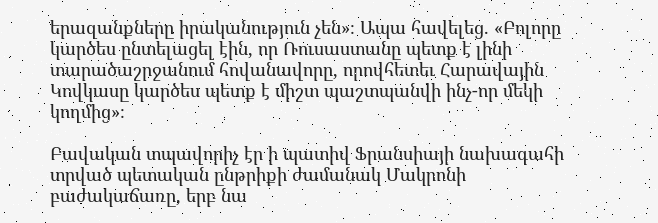երազանքները իրականություն չեն»։ Ապա հավելեց. «Բոլորը կարծես ընտելացել էին, որ Ռուսաստանը պետք է լինի տարածաշրջանում հովանավորը, որովհետեւ Հարավային Կովկասը կարծես պետք է միշտ պաշտպանվի ինչ-որ մեկի կողմից»։

Բավական տպավորիչ էր ի պատիվ Ֆրանսիայի նախագահի տրված պետական ընթրիքի ժամանակ Մակրոնի բաժակաճառը, երբ նա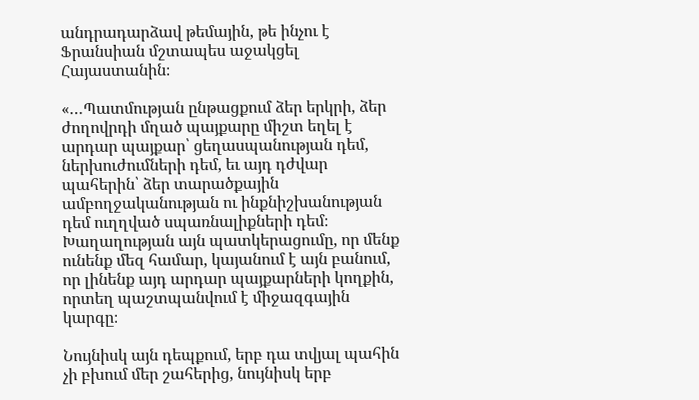անդրադարձավ թեմային, թե ինչու է Ֆրանսիան մշտապես աջակցել Հայաստանին։

«…Պատմության ընթացքում ձեր երկրի, ձեր ժողովրդի մղած պայքարը միշտ եղել է արդար պայքար՝ ցեղասպանության դեմ, ներխուժումների դեմ, եւ այդ դժվար պահերին՝ ձեր տարածքային ամբողջականության ու ինքնիշխանության դեմ ուղղված սպառնալիքների դեմ։ Խաղաղության այն պատկերացումը, որ մենք ունենք մեզ համար, կայանում է այն բանում, որ լինենք այդ արդար պայքարների կողքին, որտեղ պաշտպանվում է միջազգային կարգը։

Նույնիսկ այն դեպքում, երբ դա տվյալ պահին չի բխում մեր շահերից, նույնիսկ երբ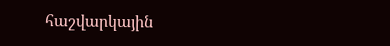հաշվարկային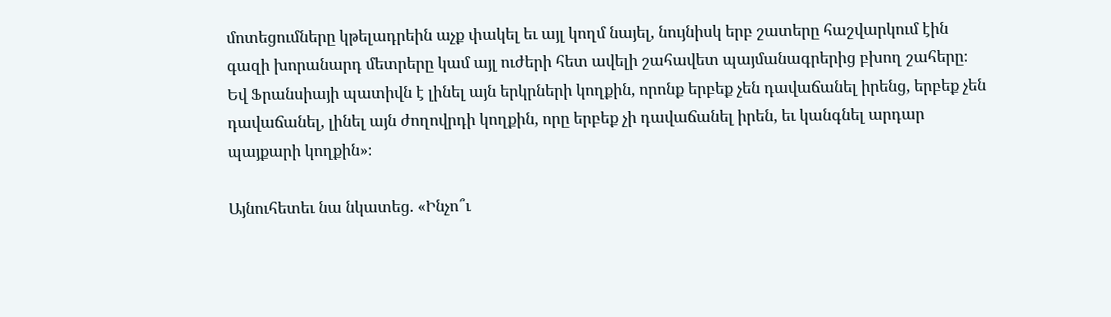մոտեցումները կթելադրեին աչք փակել եւ այլ կողմ նայել, նույնիսկ երբ շատերը հաշվարկում էին գազի խորանարդ մետրերը կամ այլ ուժերի հետ ավելի շահավետ պայմանագրերից բխող շահերը։ Եվ Ֆրանսիայի պատիվն է լինել այն երկրների կողքին, որոնք երբեք չեն դավաճանել իրենց, երբեք չեն դավաճանել, լինել այն ժողովրդի կողքին, որը երբեք չի դավաճանել իրեն, եւ կանգնել արդար պայքարի կողքին»։

Այնուհետեւ նա նկատեց. «Ինչո՞ւ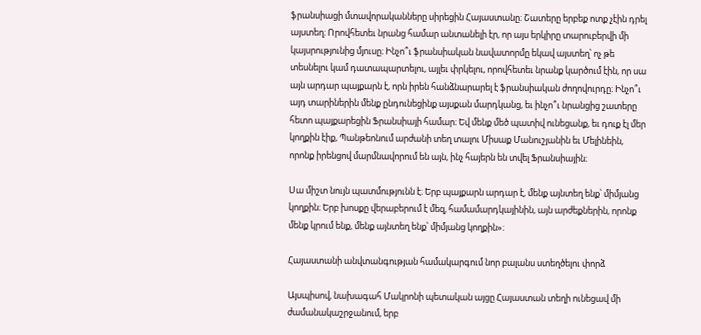ֆրանսիացի մտավորականները սիրեցին Հայաստանը։ Շատերը երբեք ոտք չէին դրել այստեղ։ Որովհետեւ նրանց համար անտանելի էր, որ այս երկիրը տարուբերվի մի կայսրությունից մյուսը։ Ինչո՞ւ ֆրանսիական նավատորմը եկավ այստեղ՝ ոչ թե տեսնելու կամ դատապարտելու, այլեւ փրկելու, որովհետեւ նրանք կարծում էին, որ սա այն արդար պայքարն է, որն իրեն հանձնարարել է ֆրանսիական ժողովուրդը։ Ինչո՞ւ այդ տարիներին մենք ընդունեցինք այսքան մարդկանց, եւ ինչո՞ւ նրանցից շատերը հետո պայքարեցին Ֆրանսիայի համար։ Եվ մենք մեծ պատիվ ունեցանք, եւ դուք էլ մեր կողքին էիք, Պանթեոնում արժանի տեղ տալու Միսաք Մանուշյանին եւ Մելինեին, որոնք իրենցով մարմնավորում են այն, ինչ հայերն են տվել Ֆրանսիային։

Սա միշտ նույն պատմությունն է։ Երբ պայքարն արդար է, մենք այնտեղ ենք՝ միմյանց կողքին։ Երբ խոսքը վերաբերում է մեզ, համամարդկայինին, այն արժեքներին, որոնք մենք կրում ենք, մենք այնտեղ ենք՝ միմյանց կողքին»։

Հայաստանի անվտանգության համակարգում նոր բալանս ստեղծելու փորձ

Այսպիսով, նախագահ Մակրոնի պետական այցը Հայաստան տեղի ունեցավ մի ժամանակաշրջանում, երբ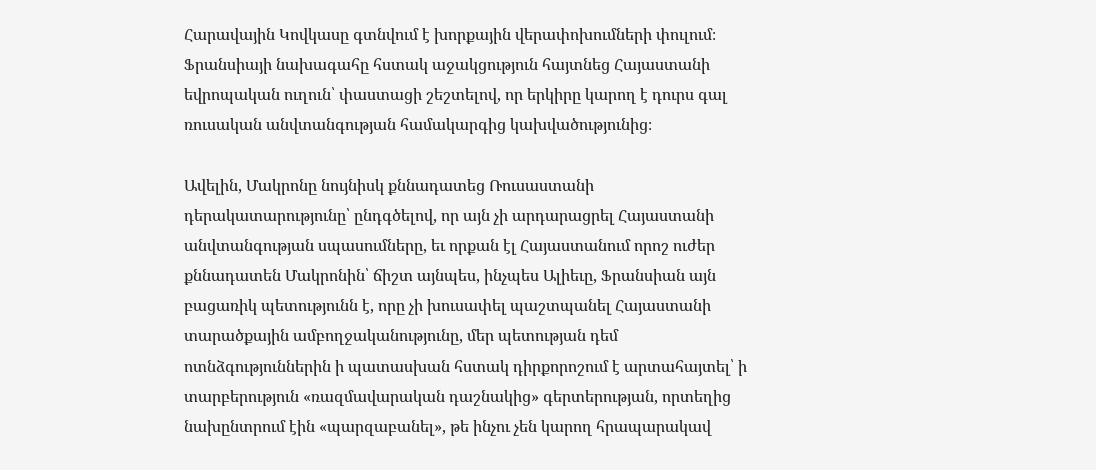Հարավային Կովկասը գտնվում է խորքային վերափոխումների փուլում։ Ֆրանսիայի նախագահը հստակ աջակցություն հայտնեց Հայաստանի եվրոպական ուղուն՝ փաստացի շեշտելով, որ երկիրը կարող է դուրս գալ ռուսական անվտանգության համակարգից կախվածությունից։

Ավելին, Մակրոնը նույնիսկ քննադատեց Ռուսաստանի դերակատարությունը՝ ընդգծելով, որ այն չի արդարացրել Հայաստանի անվտանգության սպասումները, եւ որքան էլ Հայաստանում որոշ ուժեր քննադատեն Մակրոնին՝ ճիշտ այնպես, ինչպես Ալիեւը, Ֆրանսիան այն բացառիկ պետությունն է, որը չի խուսափել պաշտպանել Հայաստանի տարածքային ամբողջականությունը, մեր պետության դեմ ոտնձգություններին ի պատասխան հստակ դիրքորոշում է արտահայտել՝ ի տարբերություն «ռազմավարական դաշնակից» գերտերության, որտեղից նախընտրում էին «պարզաբանել», թե ինչու չեն կարող հրապարակավ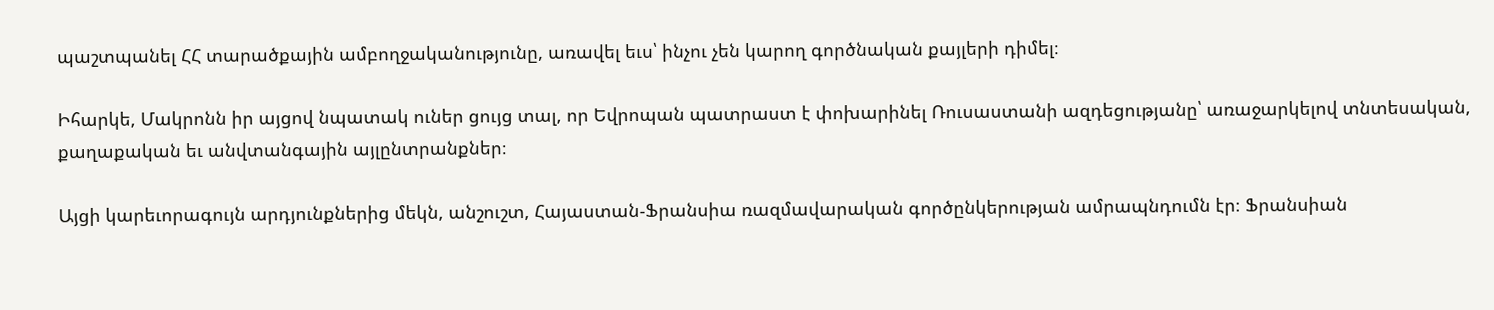պաշտպանել ՀՀ տարածքային ամբողջականությունը, առավել եւս՝ ինչու չեն կարող գործնական քայլերի դիմել։

Իհարկե, Մակրոնն իր այցով նպատակ ուներ ցույց տալ, որ Եվրոպան պատրաստ է փոխարինել Ռուսաստանի ազդեցությանը՝ առաջարկելով տնտեսական, քաղաքական եւ անվտանգային այլընտրանքներ։

Այցի կարեւորագույն արդյունքներից մեկն, անշուշտ, Հայաստան-Ֆրանսիա ռազմավարական գործընկերության ամրապնդումն էր։ Ֆրանսիան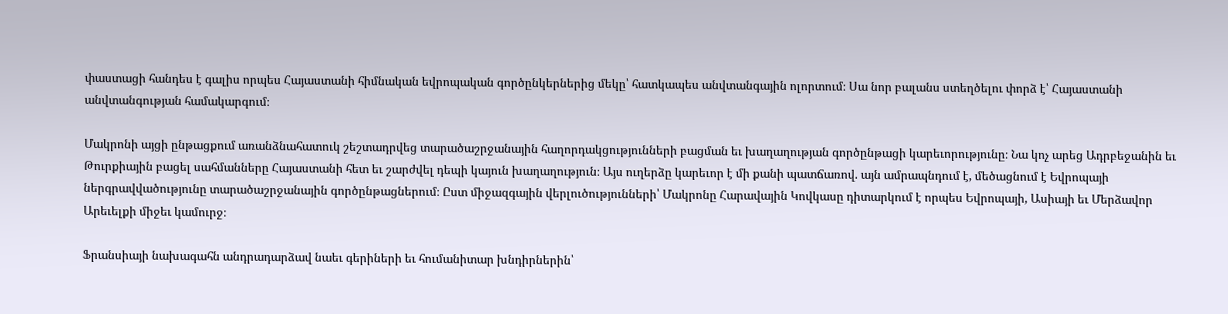փաստացի հանդես է գալիս որպես Հայաստանի հիմնական եվրոպական գործընկերներից մեկը՝ հատկապես անվտանգային ոլորտում։ Սա նոր բալանս ստեղծելու փորձ է՝ Հայաստանի անվտանգության համակարգում։

Մակրոնի այցի ընթացքում առանձնահատուկ շեշտադրվեց տարածաշրջանային հաղորդակցությունների բացման եւ խաղաղության գործընթացի կարեւորությունը։ Նա կոչ արեց Ադրբեջանին եւ Թուրքիային բացել սահմանները Հայաստանի հետ եւ շարժվել դեպի կայուն խաղաղություն։ Այս ուղերձը կարեւոր է մի քանի պատճառով. այն ամրապնդում է, մեծացնում է Եվրոպայի ներգրավվածությունը տարածաշրջանային գործընթացներում։ Ըստ միջազգային վերլուծությունների՝ Մակրոնը Հարավային Կովկասը դիտարկում է որպես Եվրոպայի, Ասիայի եւ Մերձավոր Արեւելքի միջեւ կամուրջ։

Ֆրանսիայի նախագահն անդրադարձավ նաեւ գերիների եւ հումանիտար խնդիրներին՝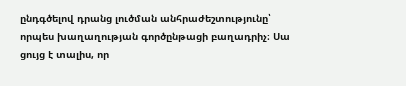ընդգծելով դրանց լուծման անհրաժեշտությունը՝ որպես խաղաղության գործընթացի բաղադրիչ։ Սա ցույց է տալիս, որ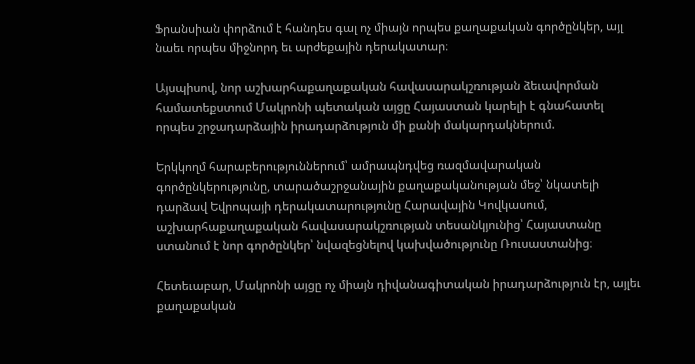Ֆրանսիան փորձում է հանդես գալ ոչ միայն որպես քաղաքական գործընկեր, այլ նաեւ որպես միջնորդ եւ արժեքային դերակատար։

Այսպիսով, նոր աշխարհաքաղաքական հավասարակշռության ձեւավորման համատեքստում Մակրոնի պետական այցը Հայաստան կարելի է գնահատել որպես շրջադարձային իրադարձություն մի քանի մակարդակներում.

Երկկողմ հարաբերություններում՝ ամրապնդվեց ռազմավարական գործընկերությունը, տարածաշրջանային քաղաքականության մեջ՝ նկատելի դարձավ Եվրոպայի դերակատարությունը Հարավային Կովկասում, աշխարհաքաղաքական հավասարակշռության տեսանկյունից՝ Հայաստանը ստանում է նոր գործընկեր՝ նվազեցնելով կախվածությունը Ռուսաստանից։

Հետեւաբար, Մակրոնի այցը ոչ միայն դիվանագիտական իրադարձություն էր, այլեւ քաղաքական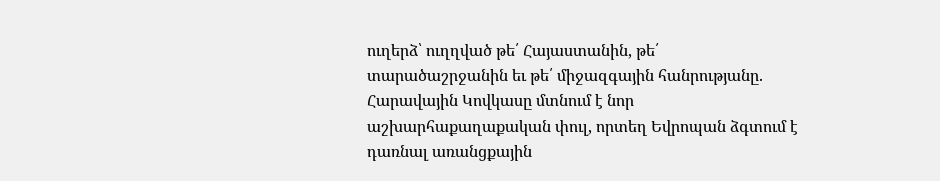ուղերձ՝ ուղղված թե՛ Հայաստանին, թե՛ տարածաշրջանին եւ թե՛ միջազգային հանրությանը. Հարավային Կովկասը մտնում է նոր աշխարհաքաղաքական փուլ, որտեղ Եվրոպան ձգտում է դառնալ առանցքային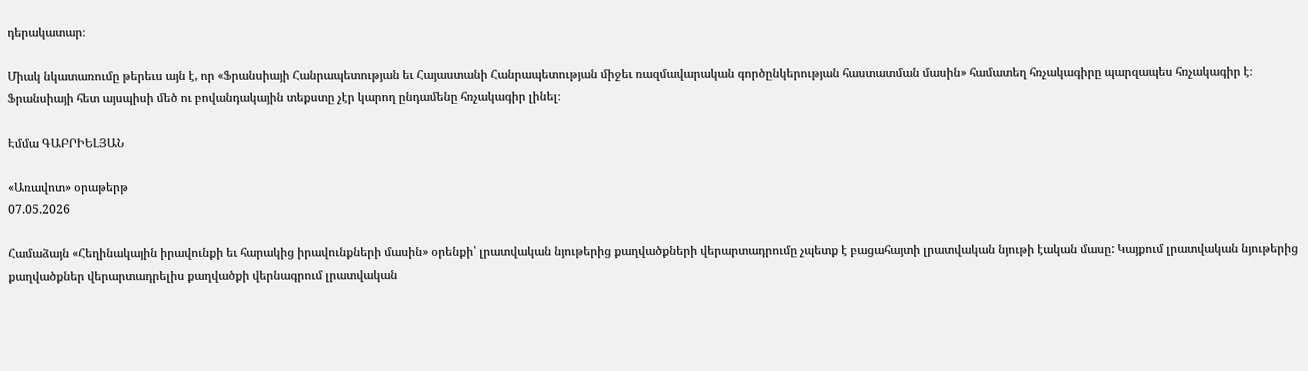դերակատար։

Միակ նկատառումը թերեւս այն է, որ «Ֆրանսիայի Հանրապետության եւ Հայաստանի Հանրապետության միջեւ ռազմավարական գործընկերության հաստատման մասին» համատեղ հռչակագիրը պարզապես հռչակագիր է։ Ֆրանսիայի հետ այսպիսի մեծ ու բովանդակային տեքստը չէր կարող ընդամենը հռչակագիր լինել։

Էմմա ԳԱԲՐԻԵԼՅԱՆ

«Առավոտ» օրաթերթ
07.05.2026

Համաձայն «Հեղինակային իրավունքի եւ հարակից իրավունքների մասին» օրենքի՝ լրատվական նյութերից քաղվածքների վերարտադրումը չպետք է բացահայտի լրատվական նյութի էական մասը: Կայքում լրատվական նյութերից քաղվածքներ վերարտադրելիս քաղվածքի վերնագրում լրատվական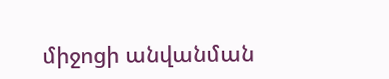միջոցի անվանման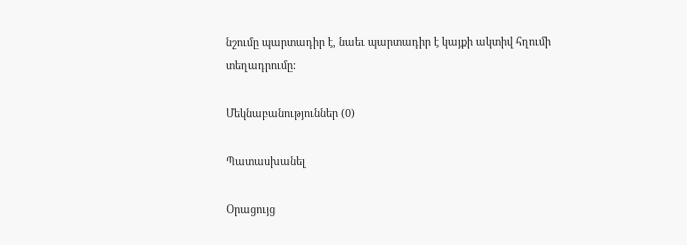նշումը պարտադիր է, նաեւ պարտադիր է կայքի ակտիվ հղումի տեղադրումը:

Մեկնաբանություններ (0)

Պատասխանել

Օրացույց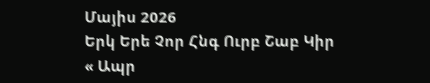Մայիս 2026
Երկ Երե Չոր Հնգ Ուրբ Շաբ Կիր
« Ապր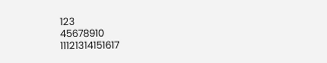123
45678910
11121314151617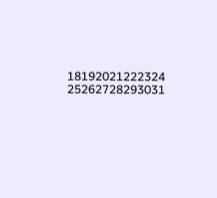18192021222324
25262728293031